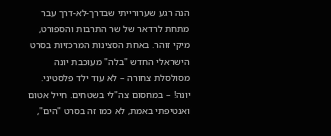הנה רגע שערורייתי שבדרך-לא-דרך עבר מתחת לרדאר של שר התרבות והספורט, מיקי זוהר. באחת הסצינות המרכזיות בסרט הישראלי החדש "בלה" מעוכבת יונה מסולסלת צחורה – לא עוד ילד פלסטיני. יונה! – במחסום צה"לי בשטחים. חייל אטום ואנטיפתי באמת, לא כמו זה בסרט "הים",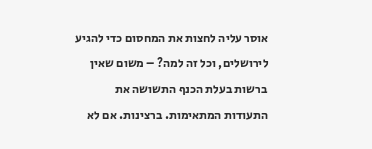אוסר עליה לחצות את המחסום כדי להגיע לירושלים, וכל זה למה? – משום שאין ברשות בעלת הכנף התשושה את התעודות המתאימות. ברצינות. אם לא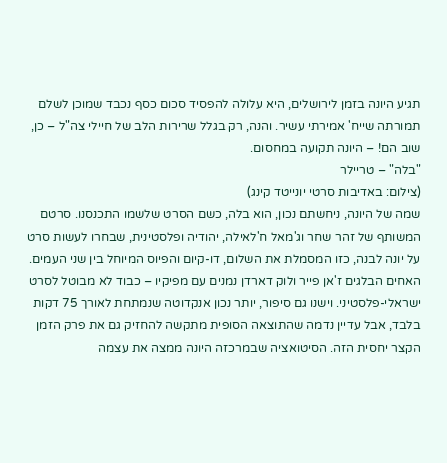תגיע היונה בזמן לירושלים, היא עלולה להפסיד סכום כסף נכבד שמוכן לשלם תמורתה שייח' אמירתי עשיר. והנה, רק בגלל שרירות הלב של חיילי צה"ל – כן, שוב הם! – היונה תקועה במחסום.
"בלה" – טריילר
(צילום: באדיבות סרטי יונייטד קינג)
שמה של היונה, ניחשתם נכון, הוא בלה, כשם הסרט שלשמו התכנסנו. סרטם המשותף של זהר שחר וג'מאל ח'לאילה, יהודיה ופלסטינית, שבחרו לעשות סרט על יונה לבנה, כזו המסמלת את השלום, דו-קיום והפיוס המיוחל בין שני העמים. האחים הבלגים ז'אן פייר ולוק דארדן נמנים עם מפיקיו – כבוד לא מבוטל לסרט ישראלי-פלסטיני. וישנו גם סיפור, יותר נכון אנקדוטה שנמתחת לאורך 75 דקות בלבד, אבל עדיין נדמה שהתוצאה הסופית מתקשה להחזיק גם את פרק הזמן הקצר יחסית הזה. הסיטואציה שבמרכזה היונה ממצה את עצמה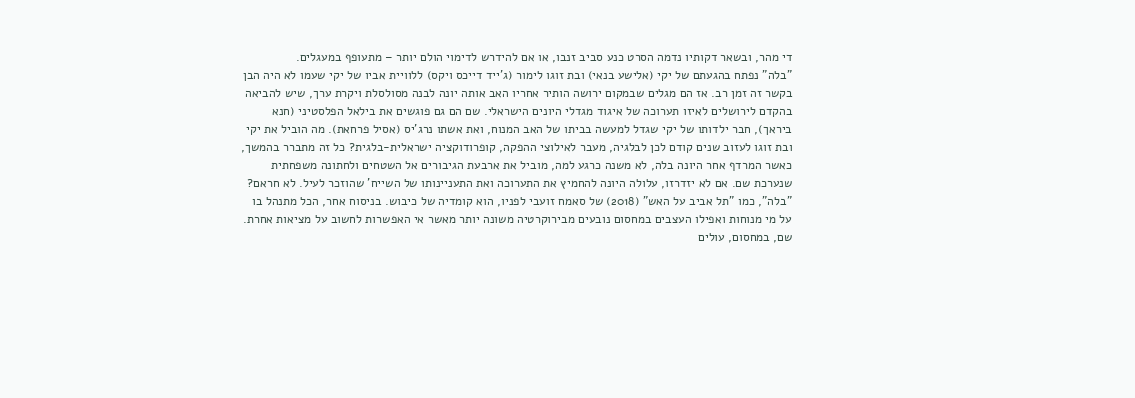די מהר, ובשאר דקותיו נדמה הסרט כנע סביב זנבו, או אם להידרש לדימוי הולם יותר – מתעופף במעגלים.
"בלה" נפתח בהגעתם של יקי (אלישע בנאי) ובת זוגו לימור (ג'ייד דייכס ויקס) ללוויית אביו של יקי שעמו לא היה הבן בקשר זה זמן רב. אז הם מגלים שבמקום ירושה הותיר אחריו האב אותה יונה לבנה מסולסלת ויקרת ערך, שיש להביאה בהקדם לירושלים לאיזו תערוכה של איגוד מגדלי היונים הישראלי. שם הם גם פוגשים את בילאל הפלסטיני (חנא ביראך), חבר ילדותו של יקי שגדל למעשה בביתו של האב המנוח, ואת אשתו נרג'יס (אסיל פרחאת). מה הוביל את יקי ובת זוגו לעזוב שנים קודם לכן לבלגיה, מעבר לאילוצי ההפקה, קופרודוקציה ישראלית-בלגית? כל זה מתברר בהמשך, כאשר המרדף אחר היונה בלה, לא משנה כרגע למה, מוביל את ארבעת הגיבורים אל השטחים ולחתונה משפחתית שנערכת שם. אם לא יזדרזו, עלולה היונה להחמיץ את התערוכה ואת התעניינותו של השייח' שהוזכר לעיל. לא חראם?
"בלה", כמו "תל אביב על האש" (2018) של סאמח זועבי לפניו, הוא קומדיה של כיבוש. בניסוח אחר, הכל מתנהל בו על מי מנוחות ואפילו העצבים במחסום נובעים מבירוקרטיה משונה יותר מאשר אי האפשרות לחשוב על מציאות אחרת. שם, במחסום, עולים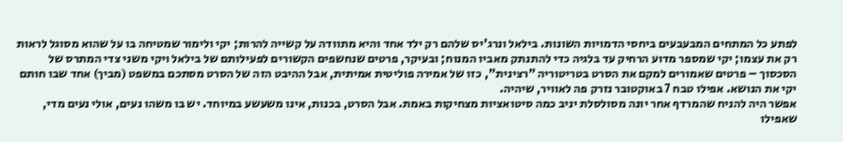לפתע כל המתחים המבעבעים ביחסי הדמויות השונות. בילאל ונרג'יס שלהם רק ילד אחד והיא מתוודה על קשייה להרות; יקי ולימור שמטיחה בו על שהוא מסוגל לראות רק את עצמו; יקי שמספר מדוע הרחיק עד בלגיה כדי להתנתק מאביו המנוח; ובעיקר, פרטים שנחשפים הקשורים לפעילותם של בילאל ויקי משני צדי המתרס של הסכסוך – פרטים שאמורים למקם את הסרט בטריטוריה "רצינית", כזו של אמירה פוליטית אמיתית, אבל ההיבט הזה של הסרט מסתכם במשפט (מביך) אחד שבו חותם יקי את הנושא. אפילו טבח 7 באוקטובר נזרק פה לאוויר, שיהיה.
אפשר היה להניח שהמרדף אחר יונה מסולסלת יניב כמה סיטואציות מצחיקות באמת. אבל הסרט, בכנות, אינו משעשע במיוחד. יש בו משהו נעים, אולי נעים מדי, שאפילו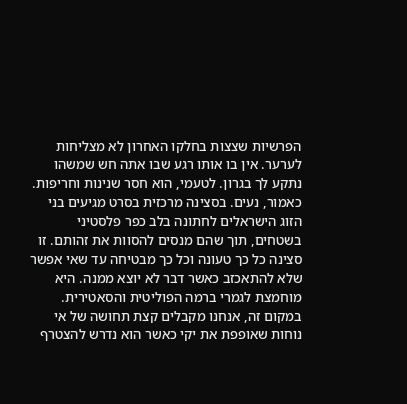הפרשיות שצצות בחלקו האחרון לא מצליחות לערער. אין בו אותו רגע שבו אתה חש שמשהו נתקע לך בגרון. לטעמי, הוא חסר שנינות וחריפות. כאמור, נעים. בסצינה מרכזית בסרט מגיעים בני הזוג הישראלים לחתונה בלב כפר פלסטיני בשטחים, תוך שהם מנסים להסוות את זהותם. זו סצינה כל כך טעונה וכל כך מבטיחה עד שאי אפשר שלא להתאכזב כאשר דבר לא יוצא ממנה. היא מוחמצת לגמרי ברמה הפוליטית והסאטירית. במקום זה, אנחנו מקבלים קצת תחושה של אי נוחות שאופפת את יקי כאשר הוא נדרש להצטרף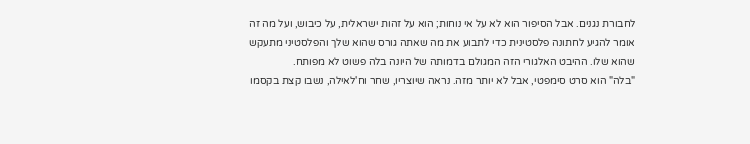לחבורת נגנים. אבל הסיפור הוא לא על אי נוחות; הוא על זהות ישראלית, על כיבוש, ועל מה זה אומר להגיע לחתונה פלסטינית כדי לתבוע את מה שאתה גורס שהוא שלך והפלסטיני מתעקש שהוא שלו. ההיבט האלגורי הזה המגולם בדמותה של היונה בלה פשוט לא מפותח.
"בלה" הוא סרט סימפטי, אבל לא יותר מזה. נראה שיוצריו, שחר וח'לאילה, נשבו קצת בקסמו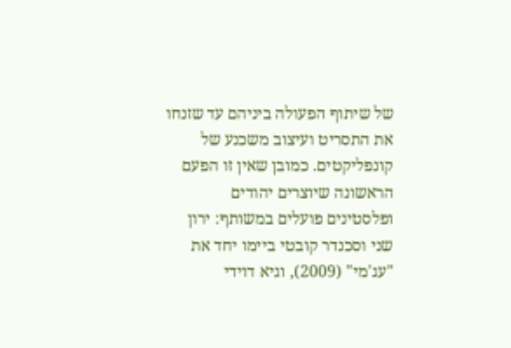של שיתוף הפעולה ביניהם עד שזנחו את התסריט ועיצוב משכנע של קונפליקטים. כמובן שאין זו הפעם הראשונה שיוצרים יהודים ופלסטינים פועלים במשותף: ירון שני וסכנדר קובטי ביימו יחד את "עג'מי" (2009), וגיא דוידי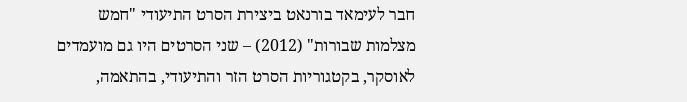חבר לעימאד בורנאט ביצירת הסרט התיעודי "חמש מצלמות שבורות" (2012) – שני הסרטים היו גם מועמדים לאוסקר, בקטגוריות הסרט הזר והתיעודי, בהתאמה,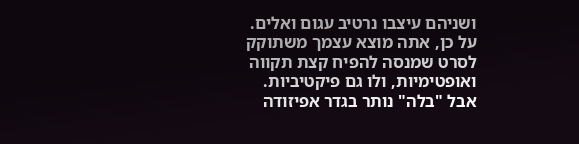ושניהם עיצבו נרטיב עגום ואלים. על כן, אתה מוצא עצמך משתוקק לסרט שמנסה להפיח קצת תקווה ואופטימיות, ולו גם פיקטיביות. אבל "בלה" נותר בגדר אפיזודה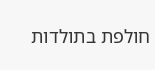חולפת בתולדות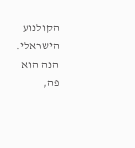הקולנוע הישראלי. הנה הוא פה,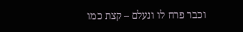וכבר פרח לו ונעלם – קצת כמו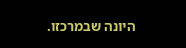היונה שבמרכזו.